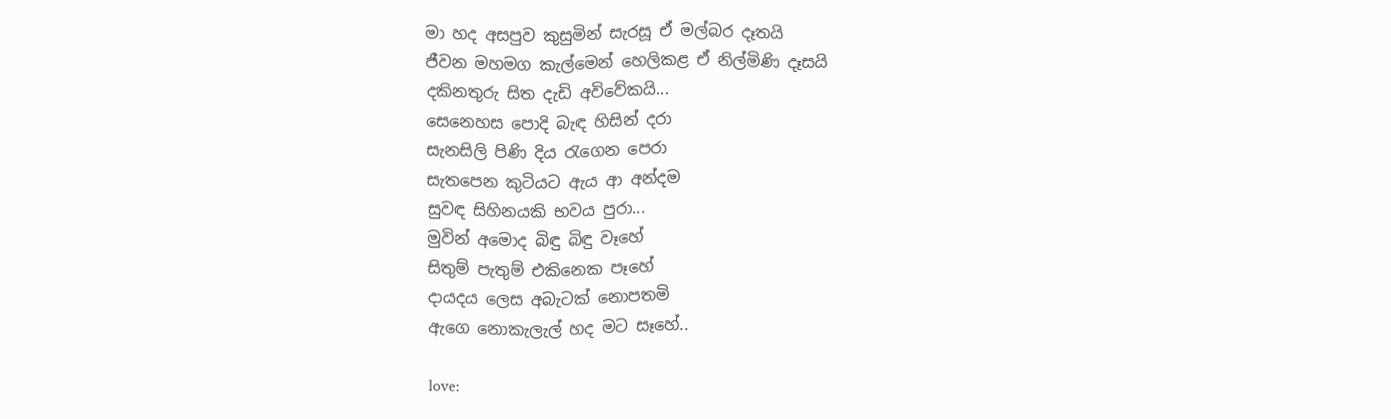මා හද අසපුව කුසුමින් සැරසූ ඒ මල්බර දෑතයි
ජීවන මහමග කැල්මෙන් හෙලිකළ ඒ නිල්මිණි දෑසයි
දකිනතුරු සිත දැඩි අවිවේකයි...
සෙනෙහස පොදි බැඳ හිසින් දරා
සැනසිලි පිණි දිය රැගෙන පෙරා
සැතපෙන කුටියට ඇය ආ අන්දම
සුවඳ සිහිනයකි භවය පුරා...
මුවින් අමොද බිඳු බිඳු වෑහේ
සිතුම් පැතුම් එකිනෙක පෑහේ
දායදය ලෙස අබැටක් නොපතමි
ඇගෙ නොකැලැල් හද මට සෑහේ..

love: